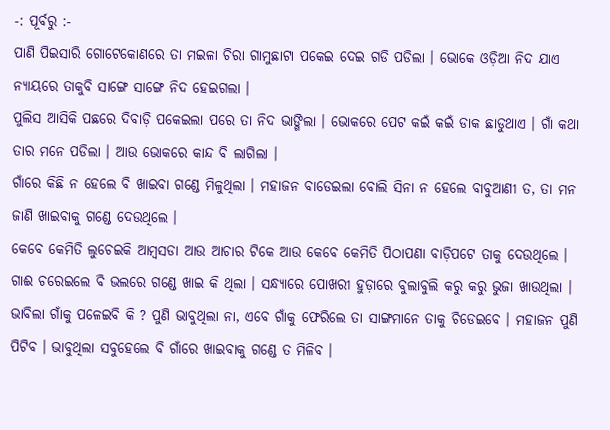-: ପୂର୍ବରୁ :-
ପାଣି ପିଇସାରି ଗୋଟେକୋଣରେ ତା ମଇଳା ଚିରା ଗାମୁଛାଟା ପକେଇ ଦେଇ ଗଡି ପଡିଲା । ଭୋକେ ଓଡ଼ିଆ ନିଦ ଯାଏ ନ୍ୟାୟରେ ତାକୁବି ସାଙ୍ଗେ ସାଙ୍ଗେ ନିଦ ହେଇଗଲା ।
ପୁଲିସ ଆସିକି ପଛରେ ଦିବାଡ଼ି ପକେଇଲା ପରେ ତା ନିଦ ଭାଙ୍ଗିଲା । ଭୋକରେ ପେଟ କଇଁ କଇଁ ଡାକ ଛାଡୁଥାଏ । ଗାଁ କଥା ତାର ମନେ ପଡିଲା । ଆଉ ଭୋକରେ କାନ୍ଦ ବି ଲାଗିଲା ।
ଗାଁରେ କିଛି ନ ହେଲେ ବି ଖାଇବା ଗଣ୍ଡେ ମିଳୁଥିଲା । ମହାଜନ ବାଡେଇଲା ବୋଲି ସିନା ନ ହେଲେ ବାବୁଆଣୀ ତ, ତା ମନ ଜାଣି ଖାଇବାକୁ ଗଣ୍ଡେ ଦେଉଥିଲେ ।
କେବେ କେମିତି ଲୁଚେଇକି ଆମ୍ବସଡା ଆଉ ଆଚାର ଟିକେ ଆଉ କେବେ କେମିତି ପିଠାପଣା ବାଡ଼ିପଟେ ତାକୁ ଦେଉଥିଲେ । ଗାଈ ଚରେଇଲେ ବି ଭଲରେ ଗଣ୍ଡେ ଖାଇ କି ଥିଲା । ସନ୍ଧ୍ୟାରେ ପୋଖରୀ ହୁଡ଼ାରେ ବୁଲାବୁଲି କରୁ କରୁ ଭୁଜା ଖାଉଥିଲା । ଭାବିଲା ଗାଁକୁ ପଳେଇବି କି ? ପୁଣି ଭାବୁଥିଲା ନା, ଏବେ ଗାଁକୁ ଫେରିଲେ ତା ସାଙ୍ଗମାନେ ତାକୁ ଚିଡେଇବେ । ମହାଜନ ପୁଣି ପିଟିବ । ଭାବୁଥିଲା ସବୁହେଲେ ବି ଗାଁରେ ଖାଇବାକୁ ଗଣ୍ଡେ ତ ମିଳିବ ।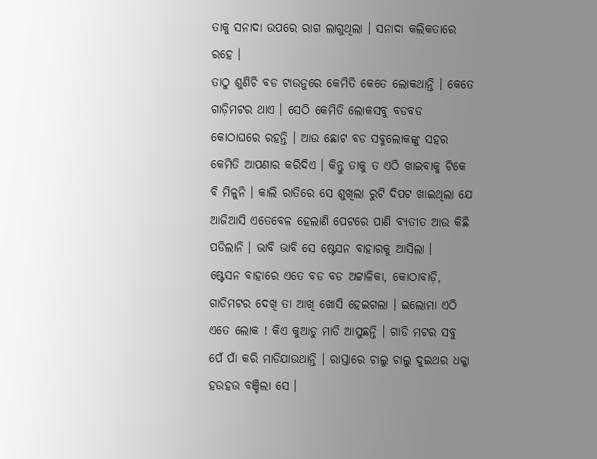ତାକୁ ସନାଦା ଉପରେ ରାଗ ଲାଗୁଥିଲା । ସନାଦା କଲିକତାରେ ରହେ ।
ତାଠୁ ଶୁଣିଚି ବଡ ଟାଉନୁରେ କେମିତି କେତେ ଲୋକଥାନ୍ତି । କେତେ ଗାଡ଼ିମଟର ଥାଏ । ସେଠି କେମିତି ଲୋକସବୁ ବଡବଡ କୋଠାଘରେ ରହନ୍ତି । ଆଉ ଛୋଟ ବଡ ସବୁଲୋକଙ୍କୁ ସହର କେମିତି ଆପଣାର କରିଦିଏ । କିନ୍ତୁ ତାକୁ ତ ଏଠି ଖାଇବାକୁ ଟିକେ ବି ମିଳୁନି । କାଲି ରାତିରେ ସେ ଶୁଖିଲା ରୁଟି ଦିପଟ ଖାଇଥିଲା ଯେ ଆଜିଆସି ଏତେବେଳ ହେଲାଣି ପେଟରେ ପାଣି ବ୍ୟତୀତ ଆଉ କିଛି ପଡିଲାନି । ଭାବି ଭାବି ସେ ଷ୍ଟେସନ ବାହାରକୁ ଆସିଲା ।
ଷ୍ଟେସନ ବାହାରେ ଏତେ ବଡ ବଡ ଅଟ୍ଟାଳିକା, କୋଠାବାଡ଼ି, ଗାଡିମଟର ଦେଖି ତା ଆଖି ଖୋସି ହେଇଗଲା । ଇଲୋମା ଏଠି ଏତେ ଲୋକ ! କିଏ କୁଆଡୁ ମାଡି ଆସୁଛନ୍ତି । ଗାଡି ମଟର ସବୁ ପେଁ ପାଁ କରି ମାଡିଯାଉଥାନ୍ତି । ରାସ୍ତାରେ ଚାଲୁ ଚାଲୁ ଦୁଇଥର ଧକ୍କା ହଉହଉ ବଞ୍ଚିଲା ସେ ।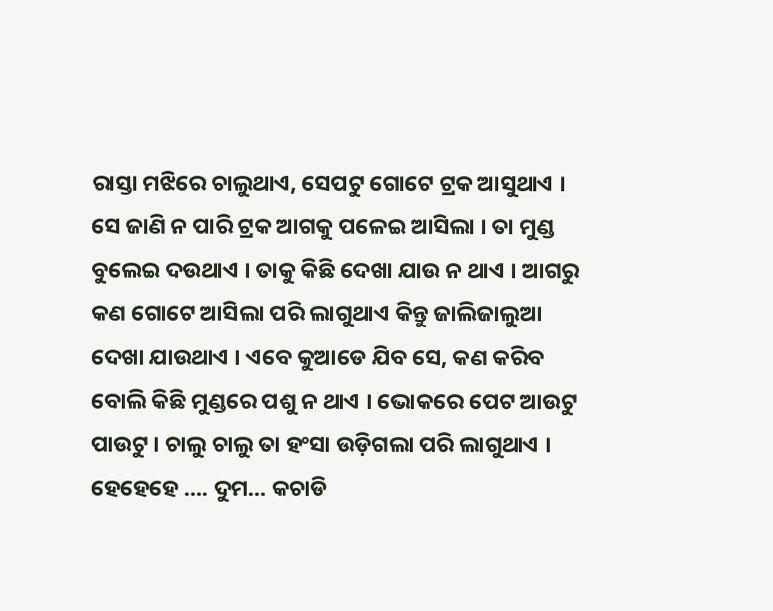ରାସ୍ତା ମଝିରେ ଚାଲୁଥାଏ, ସେପଟୁ ଗୋଟେ ଟ୍ରକ ଆସୁଥାଏ । ସେ ଜାଣି ନ ପାରି ଟ୍ରକ ଆଗକୁ ପଳେଇ ଆସିଲା । ତା ମୁଣ୍ଡ ବୁଲେଇ ଦଉଥାଏ । ତାକୁ କିଛି ଦେଖା ଯାଉ ନ ଥାଏ । ଆଗରୁ କଣ ଗୋଟେ ଆସିଲା ପରି ଲାଗୁଥାଏ କିନ୍ତୁ ଜାଲିଜାଲୁଆ ଦେଖା ଯାଉଥାଏ । ଏବେ କୁଆଡେ ଯିବ ସେ, କଣ କରିବ ବୋଲି କିଛି ମୁଣ୍ଡରେ ପଶୁ ନ ଥାଏ । ଭୋକରେ ପେଟ ଆଉଟୁ ପାଉଟୁ । ଚାଲୁ ଚାଲୁ ତା ହଂସା ଉଡ଼ିଗଲା ପରି ଲାଗୁଥାଏ । ହେହେହେ …. ଦୁମ… କଚାଡି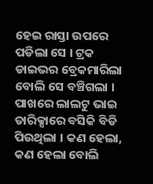ହେଇ ରାସ୍ତା ଉପରେ ପଡିଲା ସେ । ଟ୍ରକ ଡାଇଭର ବ୍ରେକମାରିଲା ବୋଲି ସେ ବଞ୍ଚିଗଲା । ପାଖରେ ଲାଲଟୁ ଭାଇ ତାରିକ୍ସାରେ ବସିକି ବିଡି ପିଉଥିଲା । କଣ ହେଲା, କଣ ହେଲା ବୋଲି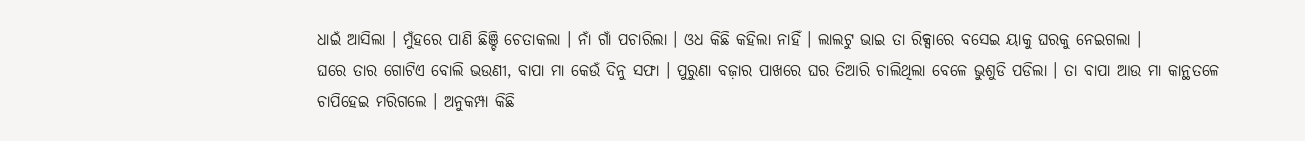ଧାଇଁ ଆସିଲା । ମୁଁହରେ ପାଣି ଛିଞ୍ଚି ଚେତାକଲା । ନାଁ ଗାଁ ପଚାରିଲା । ଓଧ କିଛି କହିଲା ନାହିଁ । ଲାଲଟୁ ଭାଇ ତା ରିକ୍ସାରେ ବସେଇ ୟାକୁ ଘରକୁ ନେଇଗଲା ।
ଘରେ ତାର ଗୋଟିଏ ବୋଲି ଭଉଣୀ, ବାପା ମା କେଉଁ ଦିନୁ ସଫା । ପୁରୁଣା ବଜ଼ାର ପାଖରେ ଘର ତିଆରି ଚାଲିଥିଲା ବେଳେ ଭୁଶୁଡି ପଡିଲା । ତା ବାପା ଆଉ ମା କାନ୍ଥତଳେ ଚାପିହେଇ ମରିଗଲେ । ଅନୁକମ୍ପା କିଛି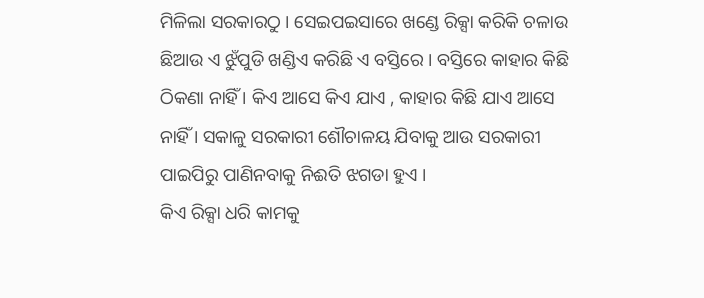ମିଳିଲା ସରକାରଠୁ । ସେଇପଇସାରେ ଖଣ୍ଡେ ରିକ୍ସା କରିକି ଚଳାଉ ଛିଆଉ ଏ ଝୁଁପୁଡି ଖଣ୍ଡିଏ କରିଛି ଏ ବସ୍ତିରେ । ବସ୍ତିରେ କାହାର କିଛି ଠିକଣା ନାହିଁ । କିଏ ଆସେ କିଏ ଯାଏ , କାହାର କିଛି ଯାଏ ଆସେ ନାହିଁ । ସକାଳୁ ସରକାରୀ ଶୌଚାଳୟ ଯିବାକୁ ଆଉ ସରକାରୀ ପାଇପିରୁ ପାଣିନବାକୁ ନିଈତି ଝଗଡା ହୁଏ ।
କିଏ ରିକ୍ସା ଧରି କାମକୁ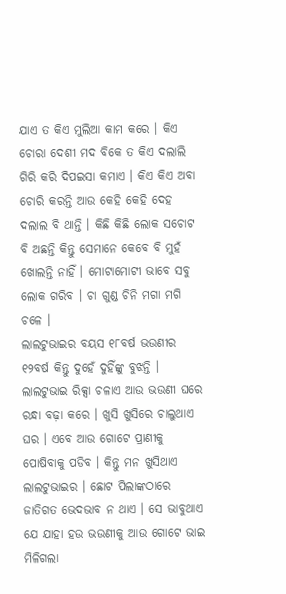ଯାଏ ତ କିଏ ମୁଲିଆ କାମ କରେ । କିଏ ଚୋରା ଦେଶୀ ମଦ ବିକେ ତ କିଏ ଦଲାଲି ଗିରି କରି ଦିପଇସା କମାଏ । କିଏ କିଏ ଅବା ଚୋରି କରନ୍ତି ଆଉ କେହି କେହି ଦେହ ଦଲାଲ ବି ଥାନ୍ତି । କିଛି କିଛି ଲୋକ ସଚୋଟ ବି ଅଛନ୍ତି କିନ୍ତୁ ସେମାନେ କେବେ ବି ମୁହଁ ଖୋଲନ୍ତି ନାହିଁ । ମୋଟାମୋଟୀ ଭାବେ ସବୁ ଲୋକ ଗରିବ । ଚା ଗୁଣ୍ଡ ଚିନି ମଗା ମଗି ଚଳେ ।
ଲାଲଟୁଭାଇର ବୟସ ୧୮ବର୍ଷ ଭଉଣୀର ୧୨ବର୍ଷ କିନ୍ତୁ ଦୁହେଁ ଦୁହିଁଙ୍କୁ ବୁଝନ୍ତି । ଲାଲଟୁଭାଇ ରିକ୍ସା ଚଳାଏ ଆଉ ଭଉଣୀ ଘରେ ରନ୍ଧା ବଢ଼ା କରେ । ଖୁସି ଖୁସିରେ ଚାଲୁଥାଏ ଘର । ଏବେ ଆଉ ଗୋଟେ ପ୍ରାଣୀକୁ ପୋଷିବାକୁ ପଡିବ । କିନ୍ତୁ ମନ ଖୁସିଥାଏ ଲାଲଟୁଭାଇର । ଛୋଟ ପିଲାଙ୍କଠାରେ ଜାତିଗତ ଭେଦଭାବ ନ ଥାଏ । ସେ ଭାବୁଥାଏ ଯେ ଯାହା ହଉ ଭଉଣୀକୁ ଆଉ ଗୋଟେ ଭାଇ ମିଳିଗଲା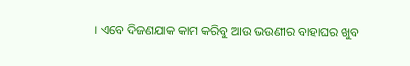। ଏବେ ଦିଜଣଯାକ କାମ କରିବୁ ଆଉ ଭଉଣୀର ବାହାଘର ଖୁବ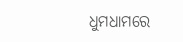ଧୁମଧାମରେ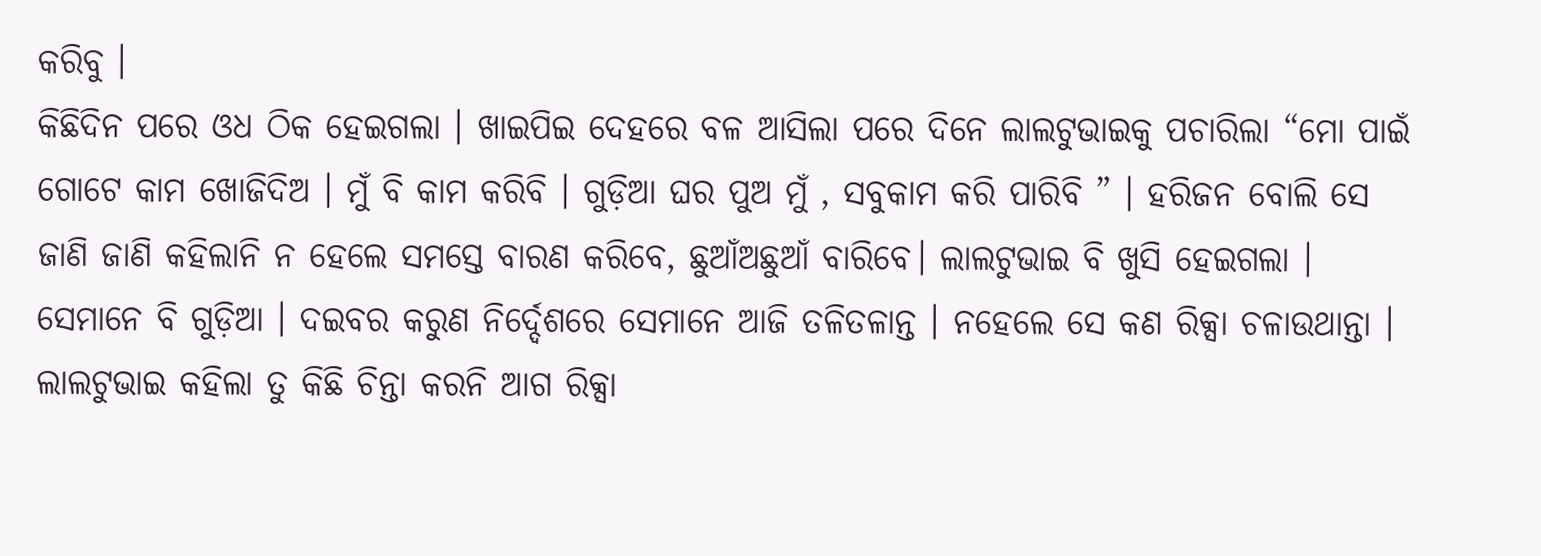କରିବୁ ।
କିଛିଦିନ ପରେ ଓଧ ଠିକ ହେଇଗଲା । ଖାଇପିଇ ଦେହରେ ବଳ ଆସିଲା ପରେ ଦିନେ ଲାଲଟୁଭାଇକୁ ପଚାରିଲା “ମୋ ପାଇଁ ଗୋଟେ କାମ ଖୋଜିଦିଅ । ମୁଁ ବି କାମ କରିବି । ଗୁଡ଼ିଆ ଘର ପୁଅ ମୁଁ , ସବୁକାମ କରି ପାରିବି ” । ହରିଜନ ବୋଲି ସେ ଜାଣି ଜାଣି କହିଲାନି ନ ହେଲେ ସମସ୍ତେ ବାରଣ କରିବେ, ଛୁଆଁଅଛୁଆଁ ବାରିବେ। ଲାଲଟୁଭାଇ ବି ଖୁସି ହେଇଗଲା । ସେମାନେ ବି ଗୁଡ଼ିଆ । ଦଇବର କରୁଣ ନିର୍ଦ୍ଦେଶରେ ସେମାନେ ଆଜି ତଳିତଳାନ୍ତ । ନହେଲେ ସେ କଣ ରିକ୍ସା ଚଳାଉଥାନ୍ତା । ଲାଲଟୁଭାଇ କହିଲା ତୁ କିଛି ଚିନ୍ତା କରନି ଆଗ ରିକ୍ସା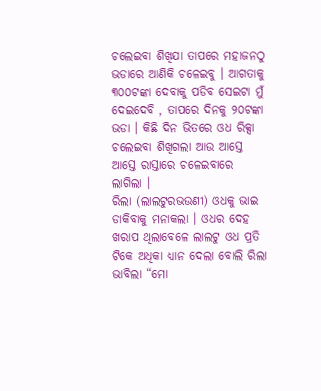ଚଲେଇବା ଶିଖିଯା ତାପରେ ମହାଜନଠୁ ଭଡାରେ ଆଣିକି ଚଳେଇବୁ । ଆଗତାକୁ ୩୦୦ଟଙ୍କା ଦେବାକୁ ପଡିବ ସେଇଟା ମୁଁ ଦେଇଦେବି , ତାପରେ ଦିନକୁ ୨୦ଟଙ୍କା ଭଡା । କିଛି ଦିନ ଭିତରେ ଓଧ ରିକ୍ସା ଚଲେଇବା ଶିଖିଗଲା ଆଉ ଆସ୍ତେ ଆସ୍ତେ ରାସ୍ତାରେ ଚଳେଇବାରେ ଲାଗିଲା ।
ରିଲା (ଲାଲଟୁରଭଉଣୀ) ଓଧକୁ ଭାଇ ଡାକିବାକୁ ମନାକଲା । ଓଧର ଦେହ ଖରାପ ଥିଲାବେଳେ ଲାଲଟୁ ଓଧ ପ୍ରତି ଟିକେ ଅଧିକା ଧ୍ୟାନ ଦେଲା ବୋଲି ରିଲା ଭାବିଲା “ମୋ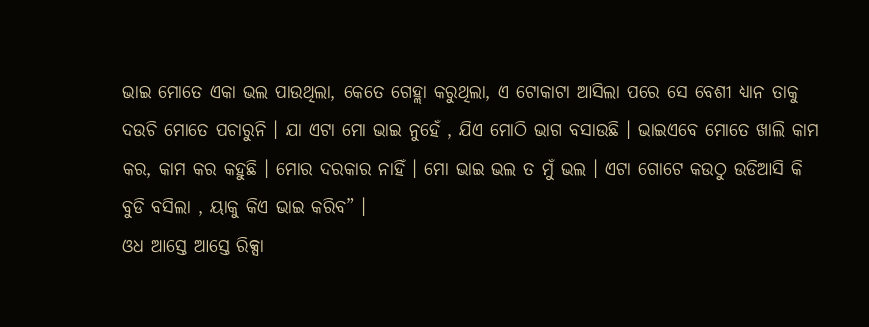ଭାଇ ମୋତେ ଏକା ଭଲ ପାଉଥିଲା, କେତେ ଗେହ୍ଲା କରୁଥିଲା, ଏ ଟୋକାଟା ଆସିଲା ପରେ ସେ ବେଶୀ ଧ୍ୟାନ ତାକୁ ଦଉଚି ମୋତେ ପଚାରୁନି । ଯା ଏଟା ମୋ ଭାଇ ନୁହେଁ , ଯିଏ ମୋଠି ଭାଗ ବସାଉଛି । ଭାଇଏବେ ମୋତେ ଖାଲି କାମ କର, କାମ କର କହୁଛି । ମୋର ଦରକାର ନାହିଁ । ମୋ ଭାଇ ଭଲ ତ ମୁଁ ଭଲ । ଏଟା ଗୋଟେ କଉଠୁ ଉଡିଆସି କି ବୁଡି ବସିଲା , ୟାକୁ କିଏ ଭାଇ କରିବ” ।
ଓଧ ଆସ୍ତେ ଆସ୍ତେ ରିକ୍ସା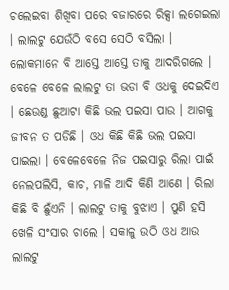ଚଲେଇବା ଶିଖିବା ପରେ ବଜାରରେ ରିକ୍ସା ଲଗେଇଲା । ଲାଲଟୁ ଯେଉଁଠି ବସେ ସେଠି ବସିଲା । ଲୋକମାନେ ବି ଆସ୍ତେ ଆସ୍ତେ ତାକୁ ଆଦରିଗଲେ । ବେଳେ ବେଳେ ଲାଲଟୁ ତା ଭଡା ବି ଓଧକୁ ଦେଇଦିଏ । ଛେଉଣ୍ଡ ଛୁଆଟା କିଛି ଭଲ ପଇସା ପାଉ । ଆଗକୁ ଜୀବନ ତ ପଡିଛି । ଓଧ କିଛି କିଛି ଭଲ ପଇସା ପାଇଲା । ବେଳେବେଳେ ନିଜ ପଇସାରୁ ରିଲା ପାଇଁ ନେଲପଲିସି, କାଚ, ମାଳି ଆଦି କିଣି ଆଣେ । ରିଲା କିଛି ବି ଛୁଁଏନି । ଲାଲଟୁ ତାକୁ ବୁଝାଏ । ପୁଣି ହସି ଖେଳି ସଂସାର ଚାଲେ । ସକାଳୁ ଉଠି ଓଧ ଆଉ ଲାଲଟୁ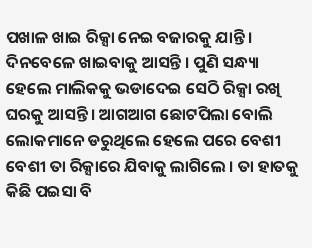ପଖାଳ ଖାଇ ରିକ୍ସା ନେଇ ବଜାରକୁ ଯାନ୍ତି । ଦିନବେଳେ ଖାଇବାକୁ ଆସନ୍ତି । ପୁଣି ସନ୍ଧ୍ୟା ହେଲେ ମାଲିକକୁ ଭଡାଦେଇ ସେଠି ରିକ୍ସା ରଖି ଘରକୁ ଆସନ୍ତି । ଆଗଆଗ ଛୋଟପିଲା ବୋଲି ଲୋକମାନେ ଡରୁଥିଲେ ହେଲେ ପରେ ବେଶୀ ବେଶୀ ତା ରିକ୍ସାରେ ଯିବାକୁ ଲାଗିଲେ । ତା ହାତକୁ କିଛି ପଇସା ବି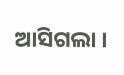ଆସିଗଲା ।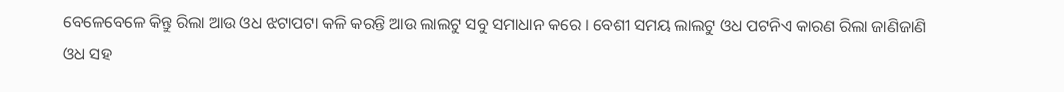ବେଳେବେଳେ କିନ୍ତୁ ରିଲା ଆଉ ଓଧ ଝଟାପଟା କଳି କରନ୍ତି ଆଉ ଲାଲଟୁ ସବୁ ସମାଧାନ କରେ । ବେଶୀ ସମୟ ଲାଲଟୁ ଓଧ ପଟନିଏ କାରଣ ରିଲା ଜାଣିଜାଣି ଓଧ ସହ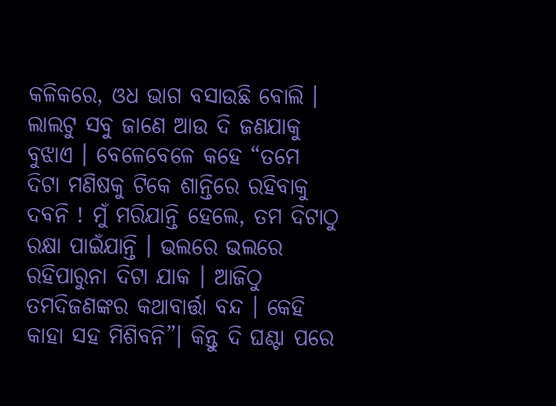କଳିକରେ, ଓଧ ଭାଗ ବସାଉଛି ବୋଲି । ଲାଲଟୁ ସବୁ ଜାଣେ ଆଉ ଦି ଜଣଯାକୁ ବୁଝାଏ । ବେଳେବେଳେ କହେ “ତମେ ଦିଟା ମଣିଷକୁ ଟିକେ ଶାନ୍ତିରେ ରହିବାକୁ ଦବନି ! ମୁଁ ମରିଯାନ୍ତି ହେଲେ, ତମ ଦିଟାଠୁ ରକ୍ଷା ପାଇଁଯାନ୍ତି । ଭଲରେ ଭଲରେ ରହିପାରୁନା ଦିଟା ଯାକ । ଆଜିଠୁ ତମଦିଜଣଙ୍କର କଥାବାର୍ତ୍ତା ବନ୍ଦ । କେହି କାହା ସହ ମିଶିବନି”। କିନ୍ତୁ ଦି ଘଣ୍ଟା ପରେ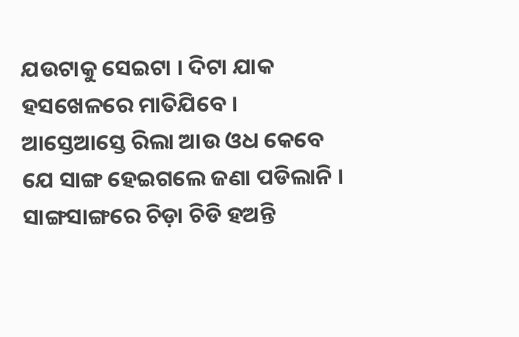ଯଉଟାକୁ ସେଇଟା । ଦିଟା ଯାକ ହସଖେଳରେ ମାତିଯିବେ ।
ଆସ୍ତେଆସ୍ତେ ରିଲା ଆଉ ଓଧ କେବେ ଯେ ସାଙ୍ଗ ହେଇଗଲେ ଜଣା ପଡିଲାନି । ସାଙ୍ଗସାଙ୍ଗରେ ଚିଡ଼ା ଚିଡି ହଅନ୍ତି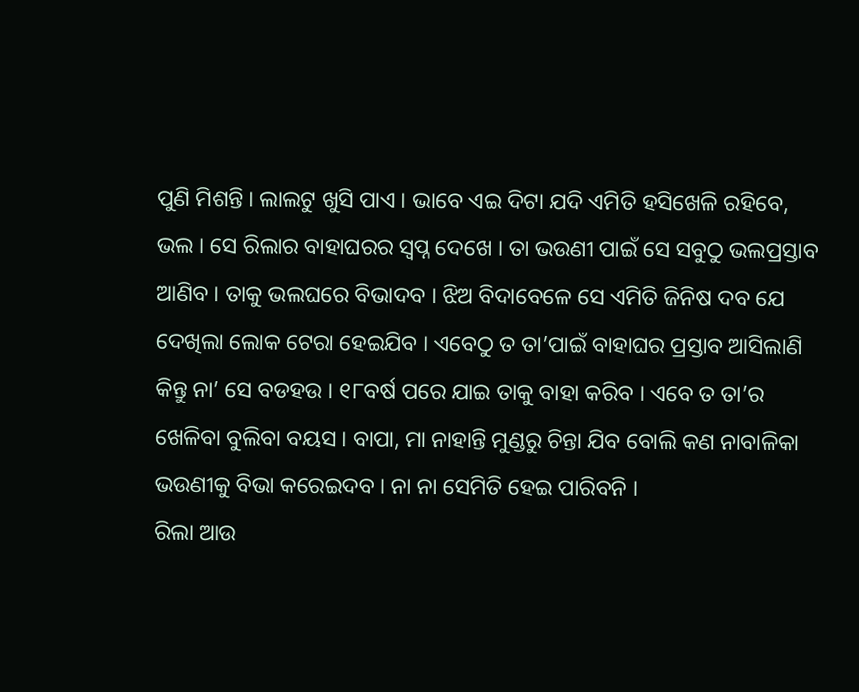ପୁଣି ମିଶନ୍ତି । ଲାଲଟୁ ଖୁସି ପାଏ । ଭାବେ ଏଇ ଦିଟା ଯଦି ଏମିତି ହସିଖେଳି ରହିବେ, ଭଲ । ସେ ରିଲାର ବାହାଘରର ସ୍ୱପ୍ନ ଦେଖେ । ତା ଭଉଣୀ ପାଇଁ ସେ ସବୁଠୁ ଭଲପ୍ରସ୍ତାବ ଆଣିବ । ତାକୁ ଭଲଘରେ ବିଭାଦବ । ଝିଅ ବିଦାବେଳେ ସେ ଏମିତି ଜିନିଷ ଦବ ଯେ ଦେଖିଲା ଲୋକ ଟେରା ହେଇଯିବ । ଏବେଠୁ ତ ତା’ପାଇଁ ବାହାଘର ପ୍ରସ୍ତାବ ଆସିଲାଣି କିନ୍ତୁ ନା’ ସେ ବଡହଉ । ୧୮ବର୍ଷ ପରେ ଯାଇ ତାକୁ ବାହା କରିବ । ଏବେ ତ ତା’ର ଖେଳିବା ବୁଲିବା ବୟସ । ବାପା, ମା ନାହାନ୍ତି ମୁଣ୍ଡରୁ ଚିନ୍ତା ଯିବ ବୋଲି କଣ ନାବାଳିକା ଭଉଣୀକୁ ବିଭା କରେଇଦବ । ନା ନା ସେମିତି ହେଇ ପାରିବନି ।
ରିଲା ଆଉ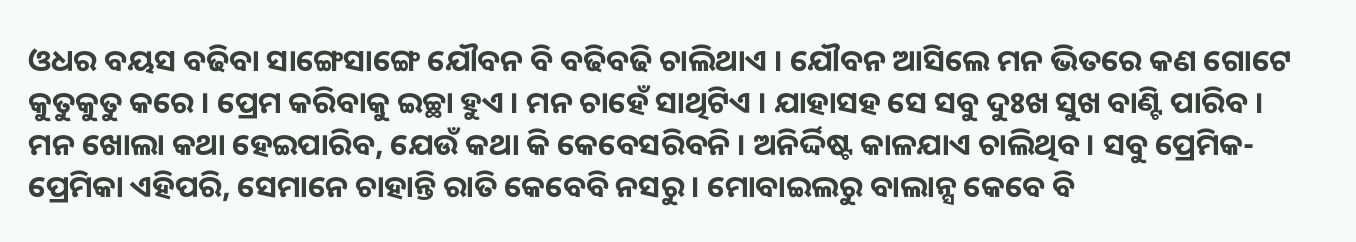ଓଧର ବୟସ ବଢିବା ସାଙ୍ଗେସାଙ୍ଗେ ଯୌବନ ବି ବଢିବଢି ଚାଲିଥାଏ । ଯୌବନ ଆସିଲେ ମନ ଭିତରେ କଣ ଗୋଟେ କୁତୁକୁତୁ କରେ । ପ୍ରେମ କରିବାକୁ ଇଚ୍ଛା ହୁଏ । ମନ ଚାହେଁ ସାଥିଟିଏ । ଯାହାସହ ସେ ସବୁ ଦୁଃଖ ସୁଖ ବାଣ୍ଟି ପାରିବ । ମନ ଖୋଲା କଥା ହେଇପାରିବ, ଯେଉଁ କଥା କି କେବେସରିବନି । ଅନିର୍ଦ୍ଦିଷ୍ଟ କାଳଯାଏ ଚାଲିଥିବ । ସବୁ ପ୍ରେମିକ-ପ୍ରେମିକା ଏହିପରି, ସେମାନେ ଚାହାନ୍ତି ରାତି କେବେବି ନସରୁ । ମୋବାଇଲରୁ ବାଲାନ୍ସ କେବେ ବି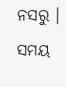ନସରୁ । ସମୟ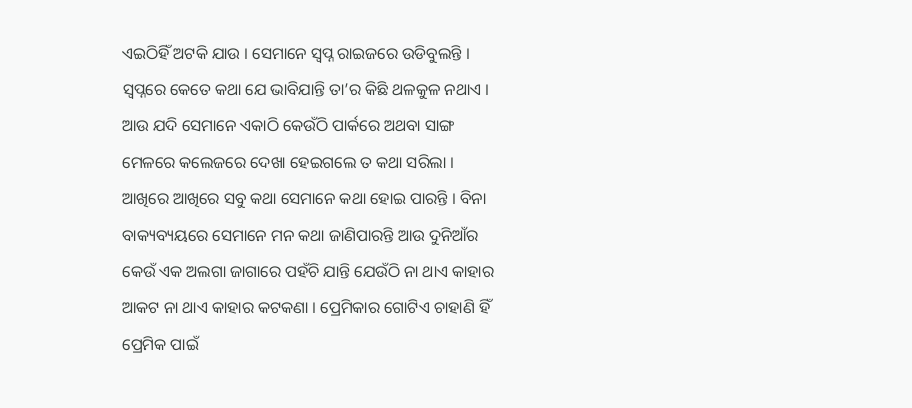ଏଇଠିହିଁ ଅଟକି ଯାଉ । ସେମାନେ ସ୍ୱପ୍ନ ରାଇଜରେ ଉଡିବୁଲନ୍ତି । ସ୍ୱପ୍ନରେ କେତେ କଥା ଯେ ଭାବିଯାନ୍ତି ତା’ର କିଛି ଥଳକୁଳ ନଥାଏ । ଆଉ ଯଦି ସେମାନେ ଏକାଠି କେଉଁଠି ପାର୍କରେ ଅଥବା ସାଙ୍ଗ ମେଳରେ କଲେଜରେ ଦେଖା ହେଇଗଲେ ତ କଥା ସରିଲା । ଆଖିରେ ଆଖିରେ ସବୁ କଥା ସେମାନେ କଥା ହୋଇ ପାରନ୍ତି । ବିନା ବାକ୍ୟବ୍ୟୟରେ ସେମାନେ ମନ କଥା ଜାଣିପାରନ୍ତି ଆଉ ଦୁନିଆଁର କେଉଁ ଏକ ଅଲଗା ଜାଗାରେ ପହଁଚି ଯାନ୍ତି ଯେଉଁଠି ନା ଥାଏ କାହାର ଆକଟ ନା ଥାଏ କାହାର କଟକଣା । ପ୍ରେମିକାର ଗୋଟିଏ ଚାହାଣି ହିଁ ପ୍ରେମିକ ପାଇଁ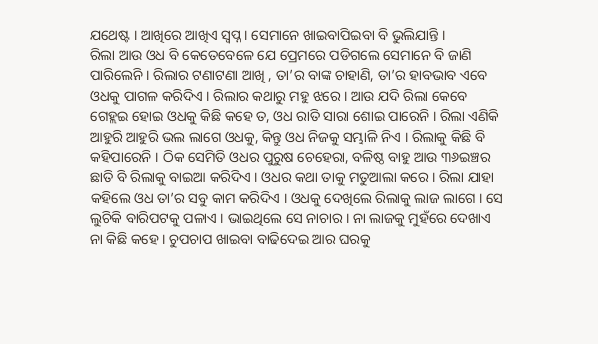ଯଥେଷ୍ଟ । ଆଖିରେ ଆଖିଏ ସ୍ୱପ୍ନ । ସେମାନେ ଖାଇବାପିଇବା ବି ଭୁଲିଯାନ୍ତି ।
ରିଲା ଆଉ ଓଧ ବି କେତେବେଳେ ଯେ ପ୍ରେମରେ ପଡିଗଲେ ସେମାନେ ବି ଜାଣି ପାରିଲେନି । ରିଲାର ଟଣାଟଣା ଆଖି , ତା’ର ବାଙ୍କ ଚାହାଣି, ତା’ର ହାବଭାବ ଏବେ ଓଧକୁ ପାଗଳ କରିଦିଏ । ରିଲାର କଥାରୁ ମହୁ ଝରେ । ଆଉ ଯଦି ରିଲା କେବେ ଗେହ୍ଲଇ ହୋଇ ଓଧକୁ କିଛି କହେ ତ, ଓଧ ରାତି ସାରା ଶୋଇ ପାରେନି । ରିଲା ଏଣିକି ଆହୁରି ଆହୁରି ଭଲ ଲାଗେ ଓଧକୁ, କିନ୍ତୁ ଓଧ ନିଜକୁ ସମ୍ଭାଳି ନିଏ । ରିଲାକୁ କିଛି ବି କହିପାରେନି । ଠିକ ସେମିତି ଓଧର ପୁରୁଷ ଚେହେରା, ବଳିଷ୍ଠ ବାହୁ ଆଉ ୩୬ଇଞ୍ଚର ଛାତି ବି ରିଲାକୁ ବାଇଆ କରିଦିଏ । ଓଧର କଥା ତାକୁ ମତୁଆଲା କରେ । ରିଲା ଯାହା କହିଲେ ଓଧ ତା’ର ସବୁ କାମ କରିଦିଏ । ଓଧକୁ ଦେଖିଲେ ରିଲାକୁ ଲାଜ ଲାଗେ । ସେ ଲୁଚିକି ବାରିପଟକୁ ପଳାଏ । ଭାଇଥିଲେ ସେ ନାଚାର । ନା ଲାଜକୁ ମୁହଁରେ ଦେଖାଏ ନା କିଛି କହେ । ଚୁପଚାପ ଖାଇବା ବାଢିଦେଇ ଆର ଘରକୁ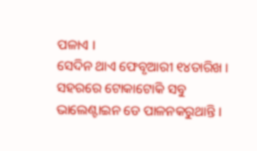ପଳାଏ ।
ସେଦିନ ଥାଏ ଫେବୃଆରୀ ୧୪ତାରିଖ । ସହରରେ ଟୋକାଟୋକି ସବୁ ଭାଲେଣ୍ଟାଇନ ଡେ ପାଳନକରୁଥାନ୍ତି ।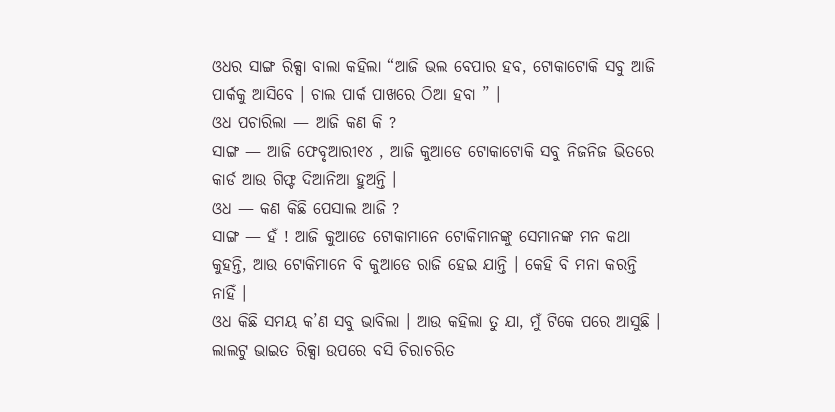ଓଧର ସାଙ୍ଗ ରିକ୍ସା ବାଲା କହିଲା “ଆଜି ଭଲ ବେପାର ହବ, ଟୋକାଟୋକି ସବୁ ଆଜି ପାର୍କକୁ ଆସିବେ । ଚାଲ ପାର୍କ ପାଖରେ ଠିଆ ହବା ” ।
ଓଧ ପଚାରିଲା — ଆଜି କଣ କି ?
ସାଙ୍ଗ — ଆଜି ଫେବୃଆରୀ୧୪ , ଆଜି କୁଆଡେ ଟୋକାଟୋକି ସବୁ ନିଜନିଜ ଭିତରେ କାର୍ଡ ଆଉ ଗିଫ୍ଟ ଦିଆନିଆ ହୁଅନ୍ତି ।
ଓଧ — କଣ କିଛି ପେସାଲ ଆଜି ?
ସାଙ୍ଗ — ହଁ ! ଆଜି କୁଆଡେ ଟୋକାମାନେ ଟୋକିମାନଙ୍କୁ ସେମାନଙ୍କ ମନ କଥା କୁହନ୍ତି, ଆଉ ଟୋକିମାନେ ବି କୁଆଡେ ରାଜି ହେଇ ଯାନ୍ତି । କେହି ବି ମନା କରନ୍ତି ନାହିଁ ।
ଓଧ କିଛି ସମୟ କ’ଣ ସବୁ ଭାବିଲା । ଆଉ କହିଲା ତୁ ଯା, ମୁଁ ଟିକେ ପରେ ଆସୁଛି ।
ଲାଲଟୁ ଭାଇତ ରିକ୍ସା ଉପରେ ବସି ଚିରାଚରିତ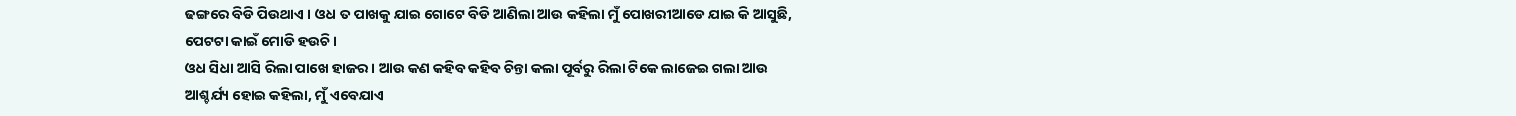ଢଙ୍ଗରେ ବିଡି ପିଉଥାଏ । ଓଧ ତ ପାଖକୁ ଯାଇ ଗୋଟେ ବିଡି ଆଣିଲା ଆଉ କହିଲା ମୁଁ ପୋଖରୀଆଡେ ଯାଇ କି ଆସୁଛି, ପେଟଟା କାଇଁ ମୋଡି ହଉଚି ।
ଓଧ ସିଧା ଆସି ରିଲା ପାଖେ ହାଜର । ଆଉ କଣ କହିବ କହିବ ଚିନ୍ତା କଲା ପୂର୍ବରୁ ରିଲା ଟିକେ ଲାଜେଇ ଗଲା ଆଉ ଆଶ୍ଚର୍ଯ୍ୟ ହୋଇ କହିଲା, ମୁଁ ଏବେଯାଏ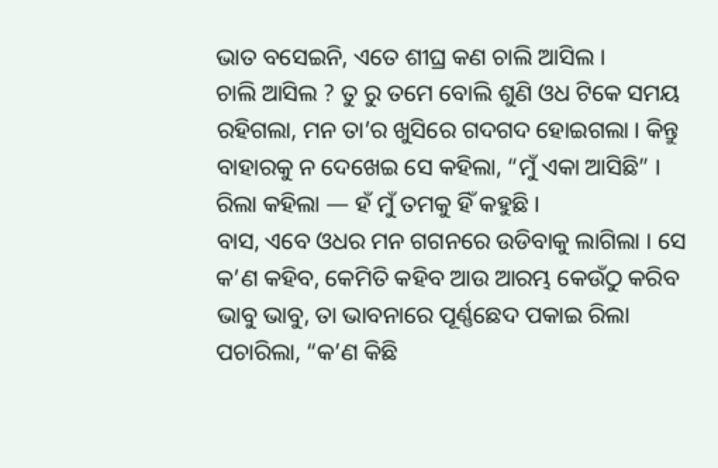ଭାତ ବସେଇନି, ଏତେ ଶୀଘ୍ର କଣ ଚାଲି ଆସିଲ ।
ଚାଲି ଆସିଲ ? ତୁ ରୁ ତମେ ବୋଲି ଶୁଣି ଓଧ ଟିକେ ସମୟ ରହିଗଲା, ମନ ତା’ର ଖୁସିରେ ଗଦଗଦ ହୋଇଗଲା । କିନ୍ତୁ ବାହାରକୁ ନ ଦେଖେଇ ସେ କହିଲା, “ମୁଁ ଏକା ଆସିଛି” ।
ରିଲା କହିଲା — ହଁ ମୁଁ ତମକୁ ହିଁ କହୁଛି ।
ବାସ, ଏବେ ଓଧର ମନ ଗଗନରେ ଉଡିବାକୁ ଲାଗିଲା । ସେ କ’ଣ କହିବ, କେମିତି କହିବ ଆଉ ଆରମ୍ଭ କେଉଁଠୁ କରିବ ଭାବୁ ଭାବୁ, ତା ଭାବନାରେ ପୂର୍ଣ୍ଣଛେଦ ପକାଇ ରିଲା ପଚାରିଲା, “କ’ଣ କିଛି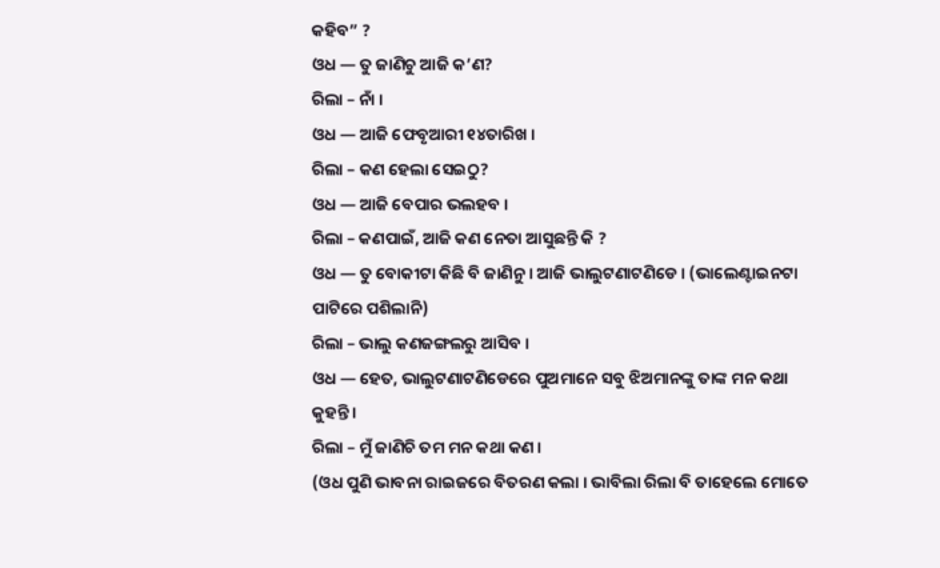କହିବ” ?
ଓଧ — ତୁ ଜାଣିଚୁ ଆଜି କ’ଣ?
ରିଲା – ନାଁ ।
ଓଧ — ଆଜି ଫେବୃଆରୀ ୧୪ତାରିଖ ।
ରିଲା – କଣ ହେଲା ସେଇଠୁ?
ଓଧ — ଆଜି ବେପାର ଭଲହବ ।
ରିଲା – କଣପାଇଁ, ଆଜି କଣ ନେତା ଆସୁଛନ୍ତି କି ?
ଓଧ — ତୁ ବୋକୀଟା କିଛି ବି ଜାଣିନୁ । ଆଜି ଭାଲୁଟଣାଟଣିଡେ । (ଭାଲେଣ୍ଟାଇନଟା ପାଟିରେ ପଶିଲାନି)
ରିଲା – ଭାଲୁ କଣଜଙ୍ଗଲରୁ ଆସିବ ।
ଓଧ — ହେତ, ଭାଲୁଟଣାଟଣିଡେରେ ପୁଅମାନେ ସବୁ ଝିଅମାନଙ୍କୁ ତାଙ୍କ ମନ କଥା କୁହନ୍ତି ।
ରିଲା – ମୁଁ ଜାଣିଚି ତମ ମନ କଥା କଣ ।
(ଓଧ ପୁଣି ଭାବନା ରାଇଜରେ ବିତରଣ କଲା । ଭାବିଲା ରିଲା ବି ତାହେଲେ ମୋତେ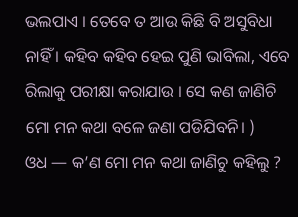ଭଲପାଏ । ତେବେ ତ ଆଉ କିଛି ବି ଅସୁବିଧା ନାହିଁ । କହିବ କହିବ ହେଇ ପୁଣି ଭାବିଲା, ଏବେ ରିଲାକୁ ପରୀକ୍ଷା କରାଯାଉ । ସେ କଣ ଜାଣିଚି ମୋ ମନ କଥା ବଳେ ଜଣା ପଡିଯିବନି। )
ଓଧ — କ’ଣ ମୋ ମନ କଥା ଜାଣିଚୁ କହିଲୁ ?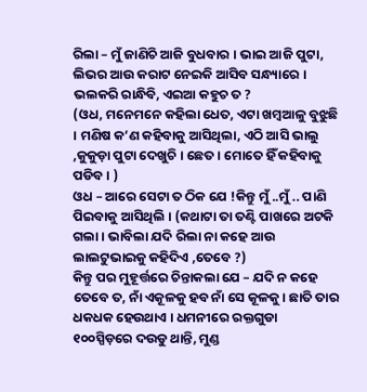ରିଲା – ମୁଁ ଜାଣିଚି ଆଜି ବୁଧବାର । ଭାଇ ଆଜି ପୁଟା, ଲିଭର ଆଉ କରାଟ ନେଇକି ଆସିବ ସନ୍ଧ୍ୟାରେ । ଭଲକରି ରାନ୍ଧିବି, ଏଇଆ କହୁଚ ତ ?
(ଓଧ, ମନେମନେ କହିଲା ଧେତ, ଏଟା ଖମ୍ବଆଳୁ ବୁଝୁଛି । ମଣିଷ କ’ଣ କହିବାକୁ ଆସିଥିଲା, ଏଠି ଆସି ଭାଲୁ ,କୁକୁଡ଼ା ପୁଟା ଦେଖୁଚି । ଛେତ । ମୋତେ ହିଁ କହିବାକୁ ପଡିବ । )
ଓଧ – ଆରେ ସେଟା ତ ଠିକ ଯେ !କିନ୍ତୁ ମୁଁ ..ମୁଁ .. ପାଣି ପିଇବାକୁ ଆସିଥିଲି । (କଥାଟା ତା ତଣ୍ଟି ପାଖରେ ଅଟକି ଗଲା । ଭାବିଲା ଯଦି ରିଲା ନା କହେ ଆଉ ଲାଲଟୁଭାଇକୁ କହିଦିଏ ,ତେବେ ?)
କିନ୍ତୁ ପର ମୁହୂର୍ତ୍ତରେ ଚିନ୍ତାକଲା ଯେ – ଯଦି ନ କହେ ତେବେ ତ, ନାଁ ଏକୂଳକୁ ହବ ନାଁ ସେ କୂଳକୁ । ଛାତି ତାର ଧକଧକ ହେଉଥାଏ । ଧମନୀରେ ରକ୍ତଗୁଡା ୧୦୦ସ୍ପିଡ଼ରେ ଦଉଡୁ ଥାନ୍ତି, ମୁଣ୍ଡ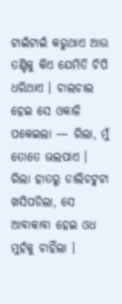ଟାଇଁଟାଇଁ କରୁଥାଏ ଆଉ ତଣ୍ଟିକୁ କିଏ ଯେମିତି ଚିପି ଧରିଥାଏ । ଚାଲଚାଲ ହେଇ ସେ ଓକାଳି ପକେଇଲା — ରିଲା, ମୁଁ ତୋତେ ଭଲପାଏ ।
ରିଲା ହାତରୁ ଡାଲିଚଟୁଟା ଖସିପଡିଲା, ସେ ଆବାକାବା ହେଇ ଓଧ ମୁହଁକୁ ଚାହିଁଲା ।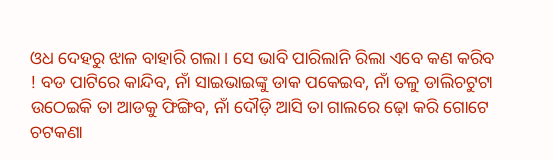ଓଧ ଦେହରୁ ଝାଳ ବାହାରି ଗଲା । ସେ ଭାବି ପାରିଲାନି ରିଲା ଏବେ କଣ କରିବ ! ବଡ ପାଟିରେ କାନ୍ଦିବ, ନାଁ ସାଇଭାଇଙ୍କୁ ଡାକ ପକେଇବ, ନାଁ ତଳୁ ଡାଲିଚଟୁଟା ଉଠେଇକି ତା ଆଡକୁ ଫିଙ୍ଗିବ, ନାଁ ଦୌଡ଼ି ଆସି ତା ଗାଲରେ ଢ଼ୋ କରି ଗୋଟେ ଚଟକଣା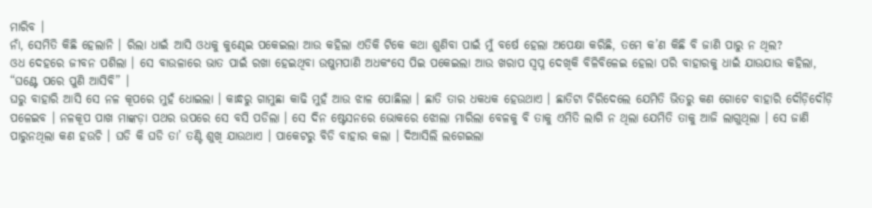ମାରିବ ।
ନାଁ, ସେମିତି କିଛି ହେଲାନି । ରିଲା ଧାଇଁ ଆସି ଓଧକୁ କୁଣ୍ଢେଇ ପକେଇଲା ଆଉ କହିଲା ଏତିକି ଟିକେ କଥା ଶୁଣିବା ପାଇଁ ମୁଁ ବର୍ଷେ ହେଲା ଅପେକ୍ଷା କରିଛି, ତମେ କ’ଣ କିଛି ବି ଜାଣି ପାରୁ ନ ଥିଲ?
ଓଧ ଦେହରେ ଜୀବନ ପଶିଲା । ସେ ବାଉଳାରେ ଭାତ ପାଇଁ ରଖା ହେଇଥିବା ଉଷୁମପାଣି ଅଧକଂସେ ପିଇ ପକେଇଲା ଆଉ ଖରାପ ସ୍ୱପ୍ନ ଦେଖିକି ବିଳିବିଳେଇ ହେଲା ପରି ବାହାରକୁ ଧାଇଁ ଯାଉଯାଉ କହିଲା, “ଘଣ୍ଟେ ପରେ ପୁଣି ଆସିବି” ।
ଘରୁ ବାହାରି ଆସି ସେ ନଳ କୂପରେ ମୁହଁ ଧୋଇଲା । କାନ୍ଧରୁ ଗାମୁଛା କାଢି ମୁହଁ ଆଉ ଝାଳ ପୋଛିଲା । ଛାତି ତାର ଧକଧକ ହେଉଥାଏ । ଛାତିଟା ଚିରିଦେଲେ ଯେମିତି ଭିତରୁ କଣ ଗୋଟେ ବାହାରି ଦୌଡ଼ିଦୌଡ଼ି ପଳେଇବ । ନଳକୂପ ପାଖ ମାଙ୍କଡ଼ା ପଥର ଉପରେ ସେ ବସି ପଡିଲା । ସେ ଦିନ ଷ୍ଟେସନରେ ଭୋକରେ ଝୋଲା ମାରିଲା ବେଳକୁ ବି ତାକୁ ଏମିତି ଲାଗି ନ ଥିଲା ଯେମିତି ତାକୁ ଆଜି ଲାଗୁଥିଲା । ସେ ଜାଣି ପାରୁନଥିଲା କଣ ହଉଚି । ଘଡି କି ଘଡି ତା’ ତଣ୍ଟି ଶୁଖି ଯାଉଥାଏ । ପାକେଟରୁ ବିଡି ବାହାର କଲା । ଦିଆସିଲି ଲଗେଇଲା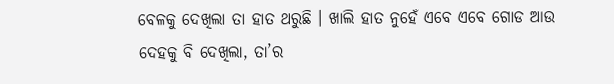ବେଳକୁ ଦେଖିଲା ତା ହାତ ଥରୁଛି । ଖାଲି ହାତ ନୁହେଁ ଏବେ ଏବେ ଗୋଡ ଆଉ ଦେହକୁ ବି ଦେଖିଲା, ତା’ର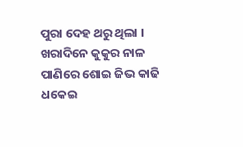ପୁରା ଦେହ ଥରୁ ଥିଲା । ଖରାଦିନେ କୁକୁର ନାଳ ପାଣିରେ ଶୋଇ ଜିଭ କାଢି ଧକେଇ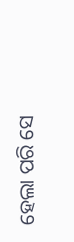ହେଲା ପରି ସେ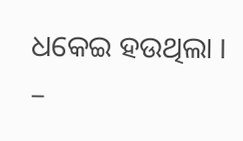ଧକେଇ ହଉଥିଲା ।
–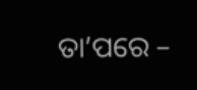ତା’ପରେ –